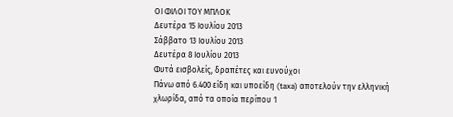ΟΙ ΦΙΛΟΙ ΤΟΥ ΜΠΛΟΚ
Δευτέρα 15 Ιουλίου 2013
Σάββατο 13 Ιουλίου 2013
Δευτέρα 8 Ιουλίου 2013
Φυτά εισβολείς, δραπέτες και ευνούχοι
Πάνω από 6.400 είδη και υποείδη (taxa) αποτελούν την ελληνική χλωρίδα, από τα οποία περίπου 1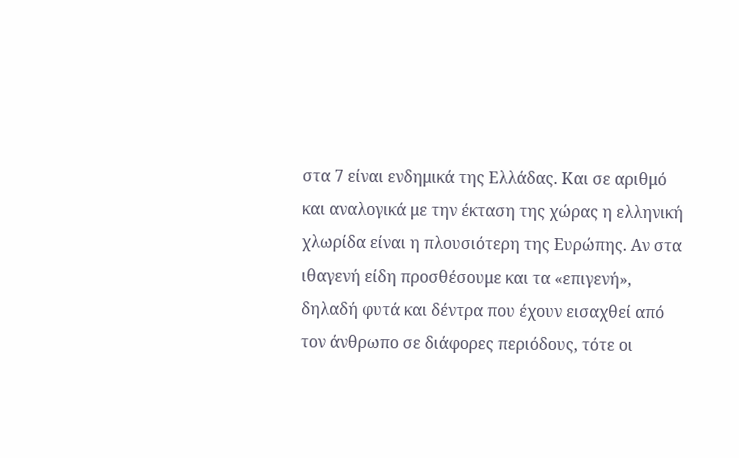στα 7 είναι ενδημικά της Ελλάδας. Και σε αριθμό και αναλογικά με την έκταση της χώρας η ελληνική χλωρίδα είναι η πλουσιότερη της Ευρώπης. Αν στα ιθαγενή είδη προσθέσουμε και τα «επιγενή», δηλαδή φυτά και δέντρα που έχουν εισαχθεί από τον άνθρωπο σε διάφορες περιόδους, τότε οι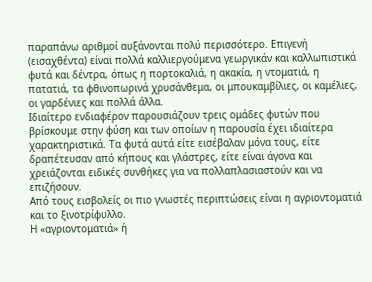παραπάνω αριθμοί αυξάνονται πολύ περισσότερο. Επιγενή (εισαχθέντα) είναι πολλά καλλιεργούμενα γεωργικάν και καλλωπιστικά φυτά και δέντρα, όπως η πορτοκαλιά, η ακακία, η ντοματιά, η πατατιά, τα φθινοπωρινά χρυσάνθεμα, οι μπουκαμβίλιες, οι καμέλιες, οι γαρδένιες και πολλά άλλα.
Ιδιαίτερο ενδιαφέρον παρουσιάζουν τρεις ομάδες φυτών που βρίσκουμε στην φύση και των οποίων η παρουσία έχει ιδιαίτερα χαρακτηριστικά. Τα φυτά αυτά είτε εισέβαλαν μόνα τους, είτε δραπέτευσαν από κήπους και γλάστρες, είτε είναι άγονα και χρειάζονται ειδικές συνθήκες για να πολλαπλασιαστούν και να επιζήσουν.
Από τους εισβολείς οι πιο γνωστές περιπτώσεις είναι η αγριοντοματιά και το ξινοτρίφυλλο.
Η «αγριοντοματιά» ή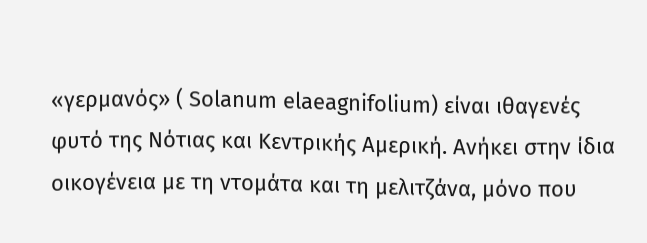«γερμανός» ( Solanum elaeagnifolium) είναι ιθαγενές φυτό της Νότιας και Κεντρικής Αμερική. Ανήκει στην ίδια οικογένεια με τη ντομάτα και τη μελιτζάνα, μόνο που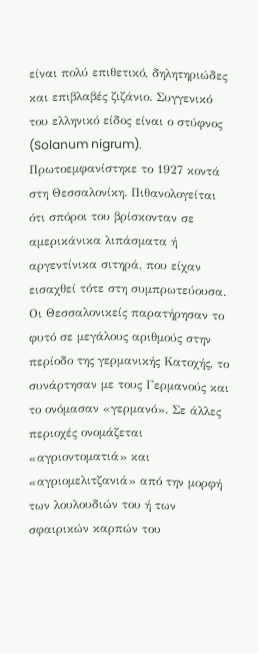είναι πολύ επιθετικό, δηλητηριώδες και επιβλαβές ζιζάνιο. Συγγενικό του ελληνικό είδος είναι ο στύφνος (Solanum nigrum). Πρωτοεμφανίστηκε το 1927 κοντά στη Θεσσαλονίκη. Πιθανολογείται ότι σπόροι του βρίσκονταν σε αμερικάνικα λιπάσματα ή αργεντίνικα σιτηρά, που είχαν εισαχθεί τότε στη συμπρωτεύουσα. Οι Θεσσαλονικείς παρατήρησαν το φυτό σε μεγάλους αριθμούς στην περίοδο της γερμανικής Κατοχής, το συνάρτησαν με τους Γερμανούς και το ονόμασαν «γερμανό». Σε άλλες περιοχές ονομάζεται «αγριοντοματιά» και «αγριομελιτζανιά» από την μορφή των λουλουδιών του ή των σφαιρικών καρπών του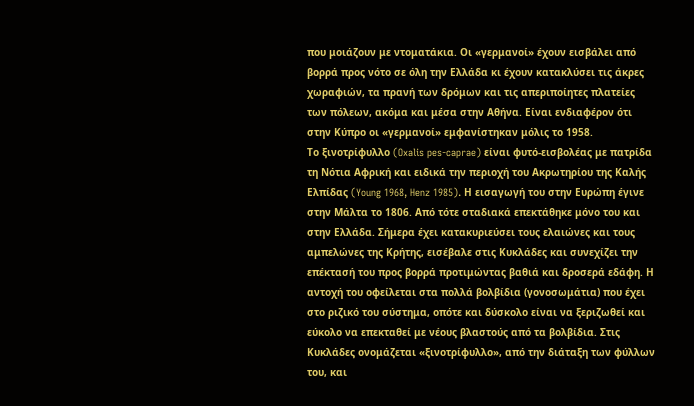που μοιάζουν με ντοματάκια. Οι «γερμανοί» έχουν εισβάλει από βορρά προς νότο σε όλη την Ελλάδα κι έχουν κατακλύσει τις άκρες χωραφιών, τα πρανή των δρόμων και τις απεριποίητες πλατείες των πόλεων, ακόμα και μέσα στην Αθήνα. Είναι ενδιαφέρον ότι στην Κύπρο οι «γερμανοί» εμφανίστηκαν μόλις το 1958.
Το ξινοτρίφυλλο (Oxalis pes-caprae) είναι φυτό-εισβολέας με πατρίδα τη Νότια Αφρική και ειδικά την περιοχή του Ακρωτηρίου της Καλής Ελπίδας (Young 1968, Henz 1985). Η εισαγωγή του στην Ευρώπη έγινε στην Μάλτα το 1806. Από τότε σταδιακά επεκτάθηκε μόνο του και στην Ελλάδα. Σήμερα έχει κατακυριεύσει τους ελαιώνες και τους αμπελώνες της Κρήτης, εισέβαλε στις Κυκλάδες και συνεχίζει την επέκτασή του προς βορρά προτιμώντας βαθιά και δροσερά εδάφη. Η αντοχή του οφείλεται στα πολλά βολβίδια (γονοσωμάτια) που έχει στο ριζικό του σύστημα, οπότε και δύσκολο είναι να ξεριζωθεί και εύκολο να επεκταθεί με νέους βλαστούς από τα βολβίδια. Στις Κυκλάδες ονομάζεται «ξινοτρίφυλλο», από την διάταξη των φύλλων του, και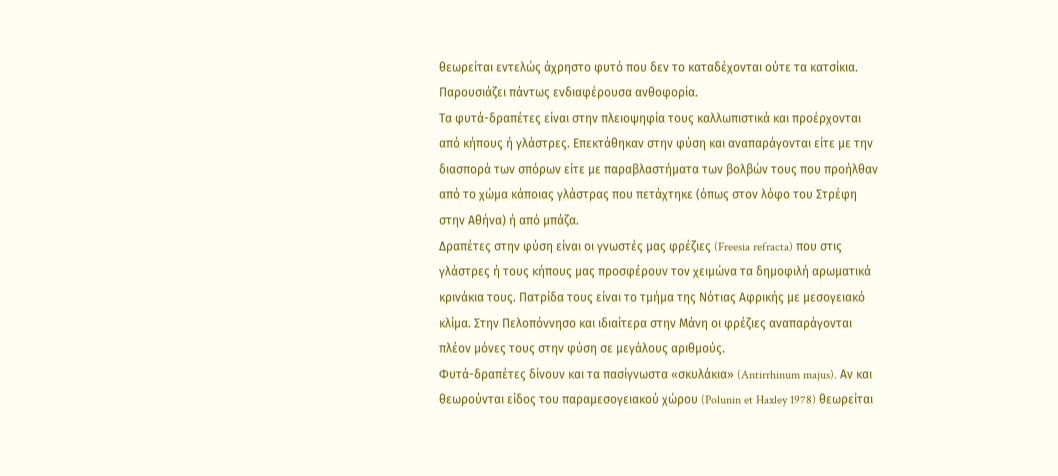θεωρείται εντελώς άχρηστο φυτό που δεν το καταδέχονται ούτε τα κατσίκια. Παρουσιάζει πάντως ενδιαφέρουσα ανθοφορία.
Τα φυτά-δραπέτες είναι στην πλειοψηφία τους καλλωπιστικά και προέρχονται από κήπους ή γλάστρες. Επεκτάθηκαν στην φύση και αναπαράγονται είτε με την διασπορά των σπόρων είτε με παραβλαστήματα των βολβών τους που προήλθαν από το χώμα κάποιας γλάστρας που πετάχτηκε (όπως στον λόφο του Στρέφη στην Αθήνα) ή από μπάζα.
Δραπέτες στην φύση είναι οι γνωστές μας φρέζιες (Freesia refracta) που στις γλάστρες ή τους κήπους μας προσφέρουν τον χειμώνα τα δημοφιλή αρωματικά κρινάκια τους. Πατρίδα τους είναι το τμήμα της Νότιας Αφρικής με μεσογειακό κλίμα. Στην Πελοπόννησο και ιδιαίτερα στην Μάνη οι φρέζιες αναπαράγονται πλέον μόνες τους στην φύση σε μεγάλους αριθμούς.
Φυτά-δραπέτες δίνουν και τα πασίγνωστα «σκυλάκια» (Antirrhinum majus). Αν και θεωρούνται είδος του παραμεσογειακού χώρου (Polunin et Haxley 1978) θεωρείται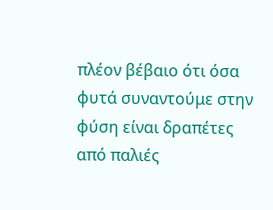πλέον βέβαιο ότι όσα φυτά συναντούμε στην φύση είναι δραπέτες από παλιές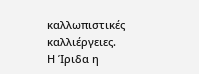καλλωπιστικές καλλιέργειες.
Η Ίριδα η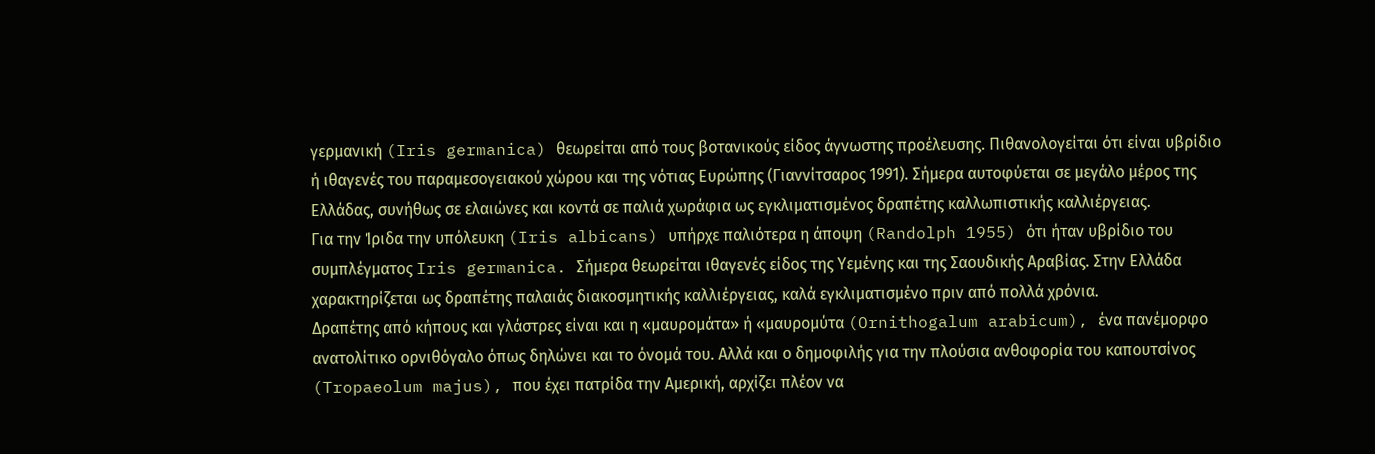γερμανική (Iris germanica) θεωρείται από τους βοτανικούς είδος άγνωστης προέλευσης. Πιθανολογείται ότι είναι υβρίδιο ή ιθαγενές του παραμεσογειακού χώρου και της νότιας Ευρώπης (Γιαννίτσαρος 1991). Σήμερα αυτοφύεται σε μεγάλο μέρος της Ελλάδας, συνήθως σε ελαιώνες και κοντά σε παλιά χωράφια ως εγκλιματισμένος δραπέτης καλλωπιστικής καλλιέργειας.
Για την Ίριδα την υπόλευκη (Iris albicans) υπήρχε παλιότερα η άποψη (Randolph 1955) ότι ήταν υβρίδιο του συμπλέγματος Iris germanica. Σήμερα θεωρείται ιθαγενές είδος της Υεμένης και της Σαουδικής Αραβίας. Στην Ελλάδα χαρακτηρίζεται ως δραπέτης παλαιάς διακοσμητικής καλλιέργειας, καλά εγκλιματισμένο πριν από πολλά χρόνια.
Δραπέτης από κήπους και γλάστρες είναι και η «μαυρομάτα» ή «μαυρομύτα (Ornithogalum arabicum), ένα πανέμορφο ανατολίτικο ορνιθόγαλο όπως δηλώνει και το όνομά του. Αλλά και ο δημοφιλής για την πλούσια ανθοφορία του καπουτσίνος (Tropaeolum majus), που έχει πατρίδα την Αμερική, αρχίζει πλέον να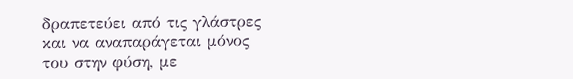δραπετεύει από τις γλάστρες και να αναπαράγεται μόνος του στην φύση, με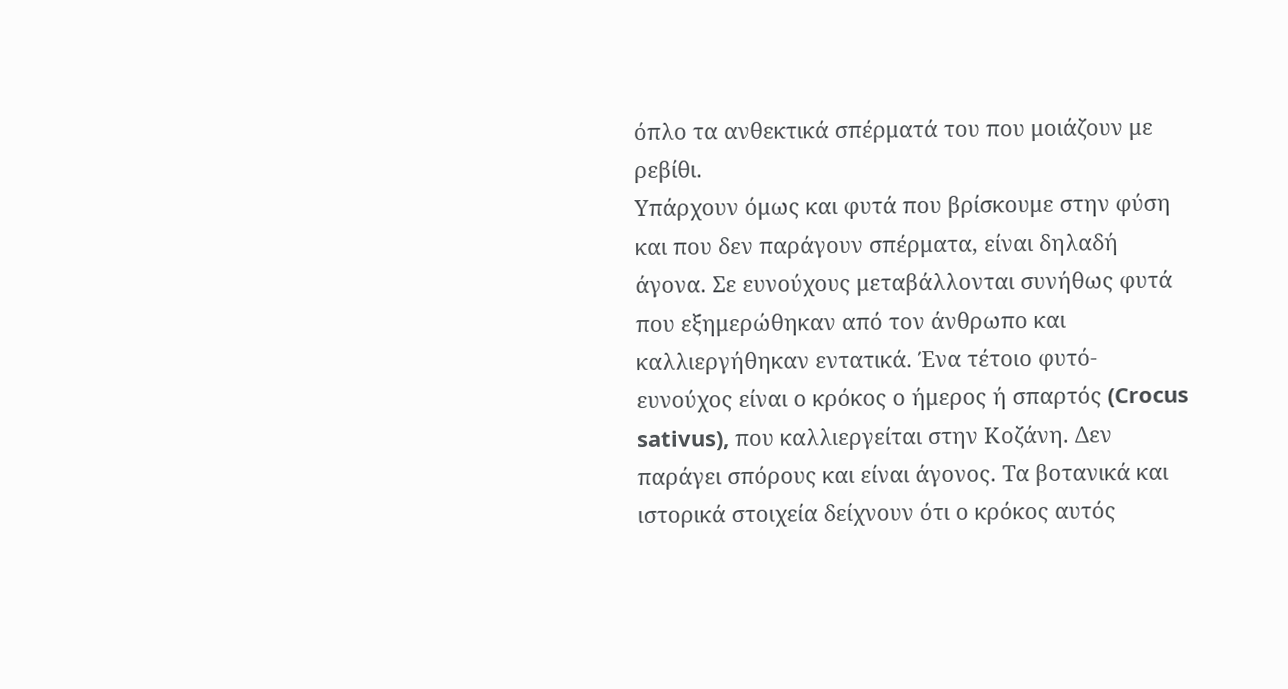όπλο τα ανθεκτικά σπέρματά του που μοιάζουν με ρεβίθι.
Υπάρχουν όμως και φυτά που βρίσκουμε στην φύση και που δεν παράγουν σπέρματα, είναι δηλαδή άγονα. Σε ευνούχους μεταβάλλονται συνήθως φυτά που εξημερώθηκαν από τον άνθρωπο και καλλιεργήθηκαν εντατικά. Ένα τέτοιο φυτό-ευνούχος είναι ο κρόκος ο ήμερος ή σπαρτός (Crocus sativus), που καλλιεργείται στην Κοζάνη. Δεν παράγει σπόρους και είναι άγονος. Τα βοτανικά και ιστορικά στοιχεία δείχνουν ότι ο κρόκος αυτός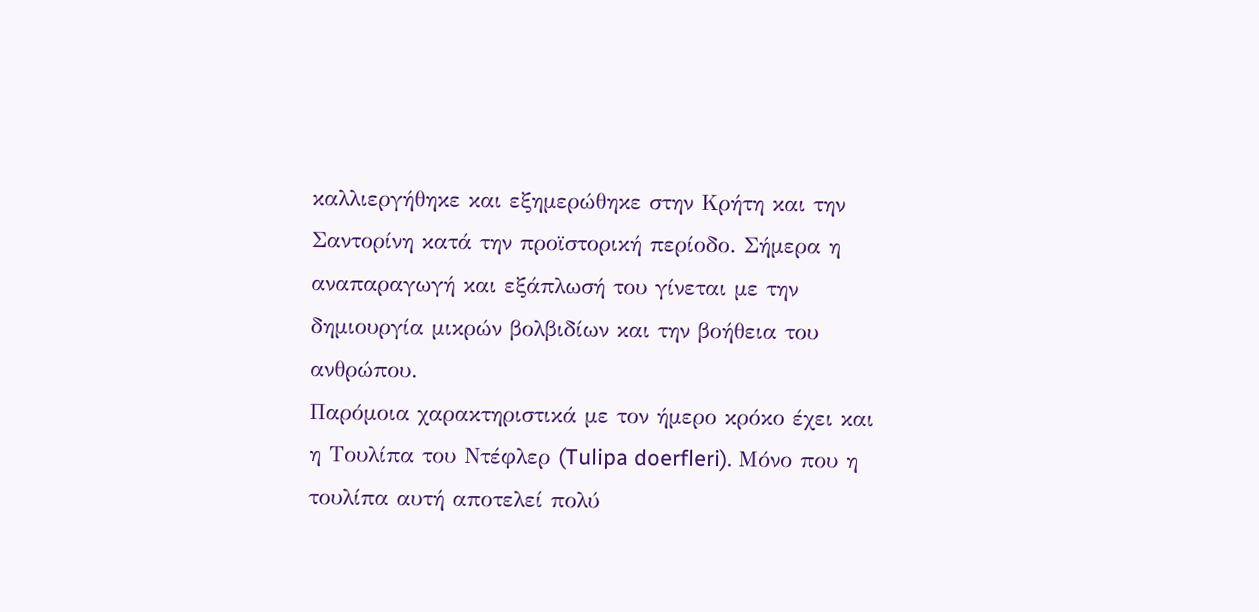καλλιεργήθηκε και εξημερώθηκε στην Κρήτη και την Σαντορίνη κατά την προϊστορική περίοδο. Σήμερα η αναπαραγωγή και εξάπλωσή του γίνεται με την δημιουργία μικρών βολβιδίων και την βοήθεια του ανθρώπου.
Παρόμοια χαρακτηριστικά με τον ήμερο κρόκο έχει και η Τουλίπα του Ντέφλερ (Tulipa doerfleri). Μόνο που η τουλίπα αυτή αποτελεί πολύ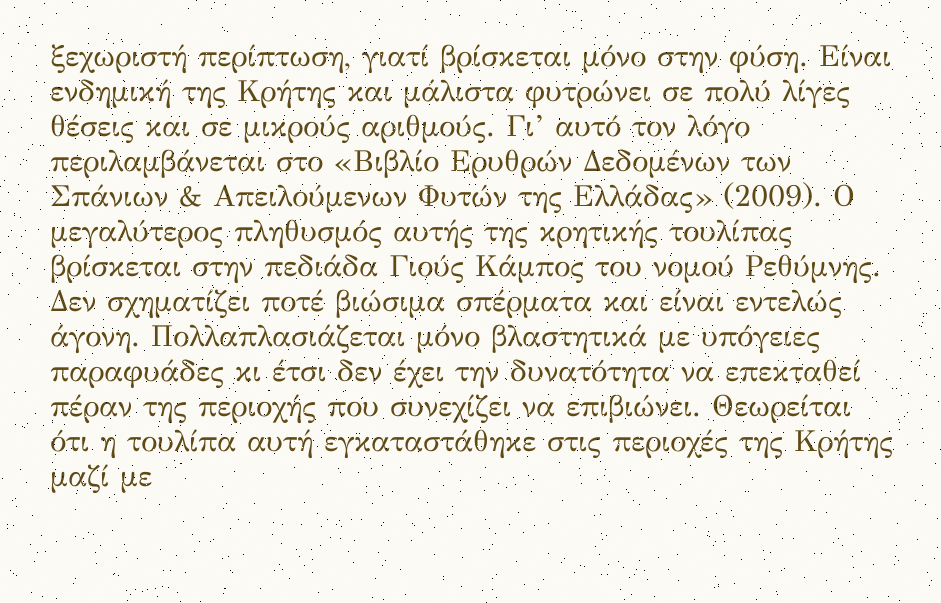ξεχωριστή περίπτωση, γιατί βρίσκεται μόνο στην φύση. Είναι ενδημική της Κρήτης και μάλιστα φυτρώνει σε πολύ λίγες θέσεις και σε μικρούς αριθμούς. Γι’ αυτό τον λόγο περιλαμβάνεται στο «Βιβλίο Ερυθρών Δεδομένων των Σπάνιων & Απειλούμενων Φυτών της Ελλάδας» (2009). Ο μεγαλύτερος πληθυσμός αυτής της κρητικής τουλίπας βρίσκεται στην πεδιάδα Γιούς Κάμπος του νομού Ρεθύμνης. Δεν σχηματίζει ποτέ βιώσιμα σπέρματα και είναι εντελώς άγονη. Πολλαπλασιάζεται μόνο βλαστητικά με υπόγειες παραφυάδες κι έτσι δεν έχει την δυνατότητα να επεκταθεί πέραν της περιοχής που συνεχίζει να επιβιώνει. Θεωρείται ότι η τουλίπα αυτή εγκαταστάθηκε στις περιοχές της Κρήτης μαζί με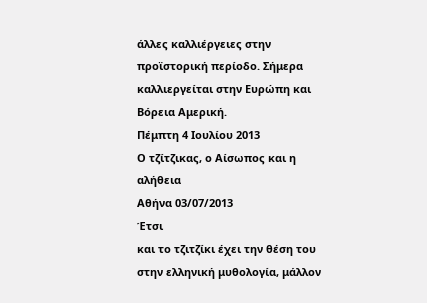άλλες καλλιέργειες στην προϊστορική περίοδο. Σήμερα καλλιεργείται στην Ευρώπη και Βόρεια Αμερική.
Πέμπτη 4 Ιουλίου 2013
Ο τζίτζικας, ο Αίσωπος και η αλήθεια
Αθήνα 03/07/2013
Έτσι
και το τζιτζίκι έχει την θέση του στην ελληνική μυθολογία, μάλλον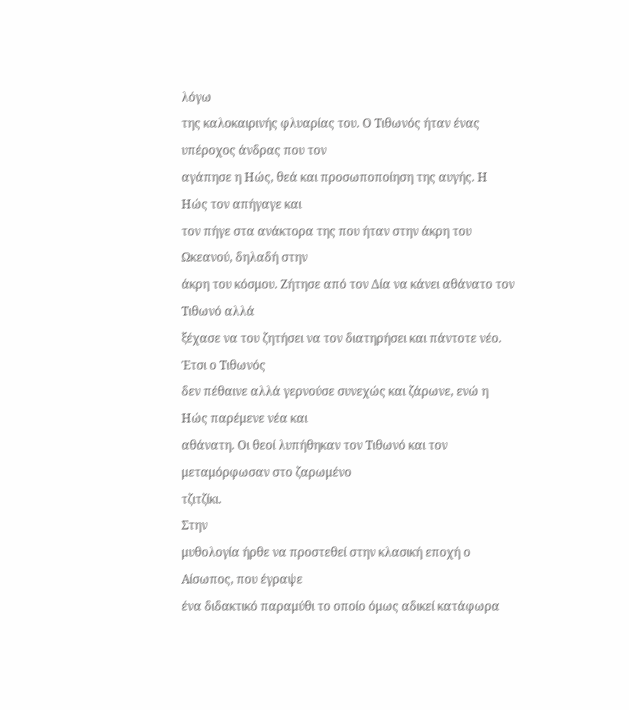λόγω
της καλοκαιρινής φλυαρίας του. Ο Τιθωνός ήταν ένας υπέροχος άνδρας που τον
αγάπησε η Ηώς, θεά και προσωποποίηση της αυγής. Η Ηώς τον απήγαγε και
τον πήγε στα ανάκτορα της που ήταν στην άκρη του Ωκεανού, δηλαδή στην
άκρη του κόσμου. Ζήτησε από τον Δία να κάνει αθάνατο τον Τιθωνό αλλά
ξέχασε να του ζητήσει να τον διατηρήσει και πάντοτε νέο. Έτσι ο Τιθωνός
δεν πέθαινε αλλά γερνούσε συνεχώς και ζάρωνε, ενώ η Ηώς παρέμενε νέα και
αθάνατη. Οι θεοί λυπήθηκαν τον Τιθωνό και τον μεταμόρφωσαν στο ζαρωμένο
τζιτζίκι.
Στην
μυθολογία ήρθε να προστεθεί στην κλασική εποχή ο Αίσωπος, που έγραψε
ένα διδακτικό παραμύθι το οποίο όμως αδικεί κατάφωρα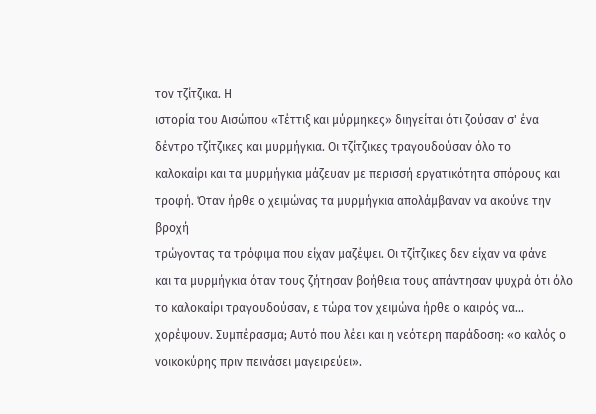τον τζίτζικα. Η
ιστορία του Αισώπου «Τέττιξ και μύρμηκες» διηγείται ότι ζούσαν σ' ένα
δέντρο τζίτζικες και μυρμήγκια. Οι τζίτζικες τραγουδούσαν όλο το
καλοκαίρι και τα μυρμήγκια μάζευαν με περισσή εργατικότητα σπόρους και
τροφή. Όταν ήρθε ο χειμώνας τα μυρμήγκια απολάμβαναν να ακούνε την βροχή
τρώγοντας τα τρόφιμα που είχαν μαζέψει. Οι τζίτζικες δεν είχαν να φάνε
και τα μυρμήγκια όταν τους ζήτησαν βοήθεια τους απάντησαν ψυχρά ότι όλο
το καλοκαίρι τραγουδούσαν, ε τώρα τον χειμώνα ήρθε ο καιρός να...
χορέψουν. Συμπέρασμα; Αυτό που λέει και η νεότερη παράδοση: «ο καλός ο
νοικοκύρης πριν πεινάσει μαγειρεύει».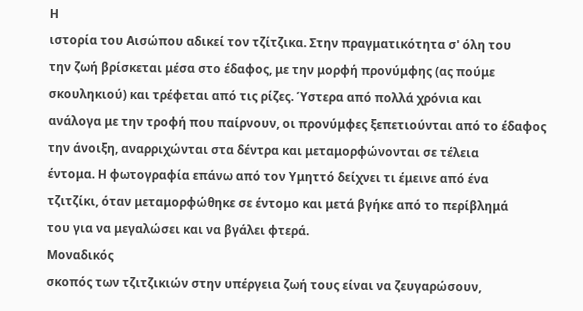Η
ιστορία του Αισώπου αδικεί τον τζίτζικα. Στην πραγματικότητα σ' όλη του
την ζωή βρίσκεται μέσα στο έδαφος, με την μορφή προνύμφης (ας πούμε
σκουληκιού) και τρέφεται από τις ρίζες. Ύστερα από πολλά χρόνια και
ανάλογα με την τροφή που παίρνουν, οι προνύμφες ξεπετιούνται από το έδαφος
την άνοιξη, αναρριχώνται στα δέντρα και μεταμορφώνονται σε τέλεια
έντομα. Η φωτογραφία επάνω από τον Υμηττό δείχνει τι έμεινε από ένα
τζιτζίκι, όταν μεταμορφώθηκε σε έντομο και μετά βγήκε από το περίβλημά
του για να μεγαλώσει και να βγάλει φτερά.
Μοναδικός
σκοπός των τζιτζικιών στην υπέργεια ζωή τους είναι να ζευγαρώσουν,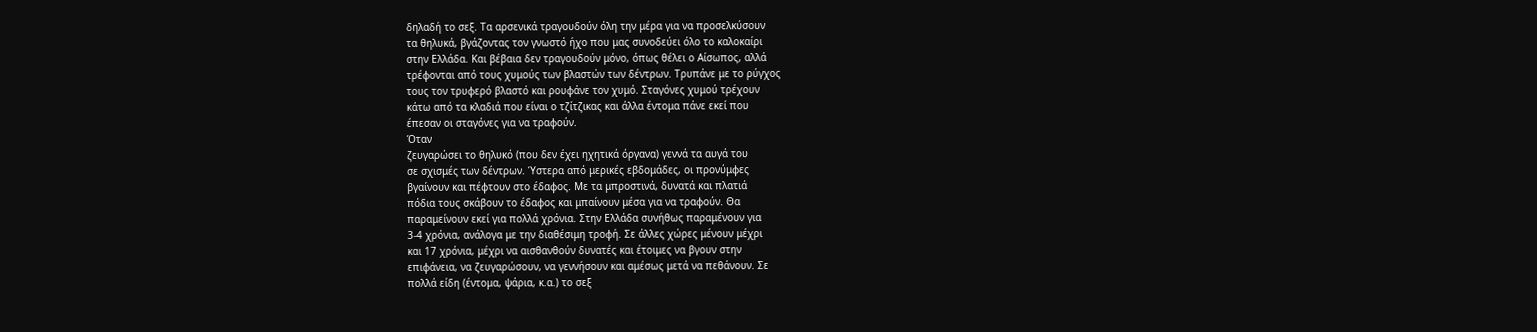δηλαδή το σεξ. Τα αρσενικά τραγουδούν όλη την μέρα για να προσελκύσουν
τα θηλυκά, βγάζοντας τον γνωστό ήχο που μας συνοδεύει όλο το καλοκαίρι
στην Ελλάδα. Και βέβαια δεν τραγουδούν μόνο, όπως θέλει ο Αίσωπος, αλλά
τρέφονται από τους χυμούς των βλαστών των δέντρων. Τρυπάνε με το ρύγχος
τους τον τρυφερό βλαστό και ρουφάνε τον χυμό. Σταγόνες χυμού τρέχουν
κάτω από τα κλαδιά που είναι ο τζίτζικας και άλλα έντομα πάνε εκεί που
έπεσαν οι σταγόνες για να τραφούν.
Όταν
ζευγαρώσει το θηλυκό (που δεν έχει ηχητικά όργανα) γεννά τα αυγά του
σε σχισμές των δέντρων. Ύστερα από μερικές εβδομάδες, οι προνύμφες
βγαίνουν και πέφτουν στο έδαφος. Με τα μπροστινά, δυνατά και πλατιά
πόδια τους σκάβουν το έδαφος και μπαίνουν μέσα για να τραφούν. Θα
παραμείνουν εκεί για πολλά χρόνια. Στην Ελλάδα συνήθως παραμένουν για
3-4 χρόνια, ανάλογα με την διαθέσιμη τροφή. Σε άλλες χώρες μένουν μέχρι
και 17 χρόνια, μέχρι να αισθανθούν δυνατές και έτοιμες να βγουν στην
επιφάνεια, να ζευγαρώσουν, να γεννήσουν και αμέσως μετά να πεθάνουν. Σε
πολλά είδη (έντομα, ψάρια, κ.α.) το σεξ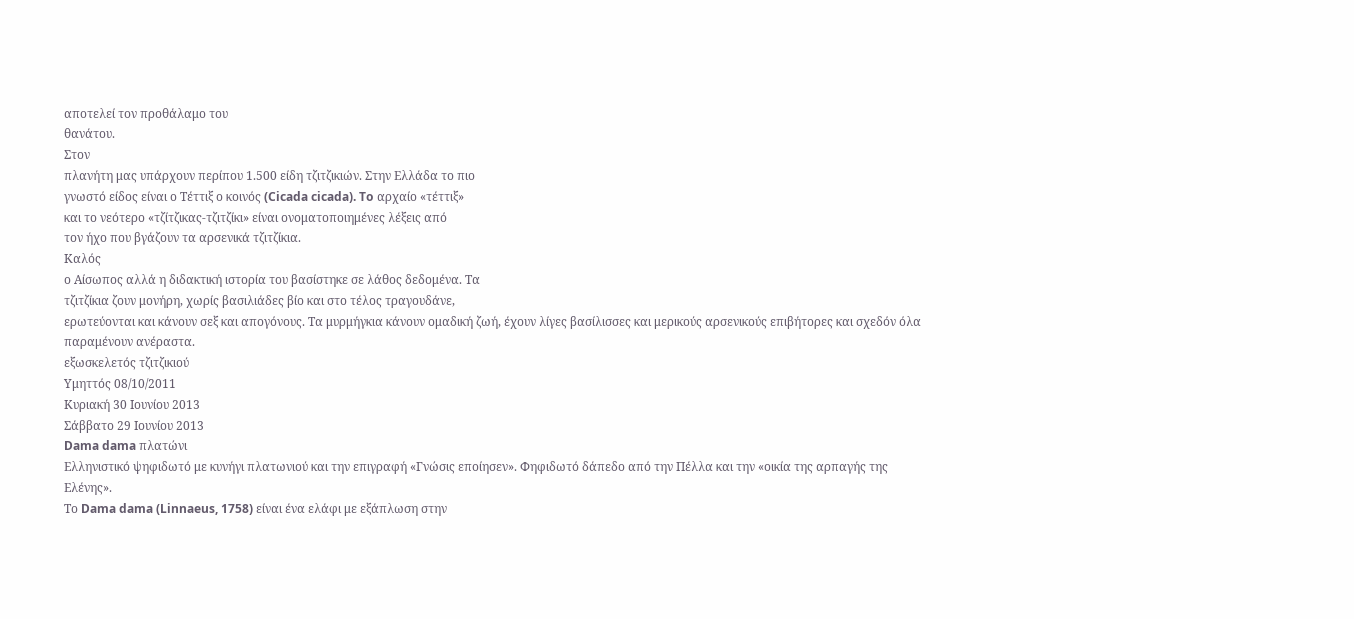αποτελεί τον προθάλαμο του
θανάτου.
Στον
πλανήτη μας υπάρχουν περίπου 1.500 είδη τζιτζικιών. Στην Ελλάδα το πιο
γνωστό είδος είναι ο Τέττιξ ο κοινός (Cicada cicada). To αρχαίο «τέττιξ»
και το νεότερο «τζίτζικας-τζιτζίκι» είναι ονοματοποιημένες λέξεις από
τον ήχο που βγάζουν τα αρσενικά τζιτζίκια.
Καλός
ο Αίσωπος αλλά η διδακτική ιστορία του βασίστηκε σε λάθος δεδομένα. Τα
τζιτζίκια ζουν μονήρη, χωρίς βασιλιάδες βίο και στο τέλος τραγουδάνε,
ερωτεύονται και κάνουν σεξ και απογόνους. Τα μυρμήγκια κάνουν ομαδική ζωή, έχουν λίγες βασίλισσες και μερικούς αρσενικούς επιβήτορες και σχεδόν όλα παραμένουν ανέραστα.
εξωσκελετός τζιτζικιού
Υμηττός 08/10/2011
Κυριακή 30 Ιουνίου 2013
Σάββατο 29 Ιουνίου 2013
Dama dama πλατώνι
Ελληνιστικό ψηφιδωτό με κυνήγι πλατωνιού και την επιγραφή «Γνώσις εποίησεν». Φηφιδωτό δάπεδο από την Πέλλα και την «οικία της αρπαγής της Ελένης».
Το Dama dama (Linnaeus, 1758) είναι ένα ελάφι με εξάπλωση στην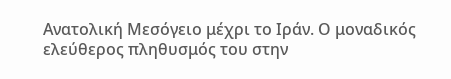Ανατολική Μεσόγειο μέχρι το Ιράν. Ο μοναδικός ελεύθερος πληθυσμός του στην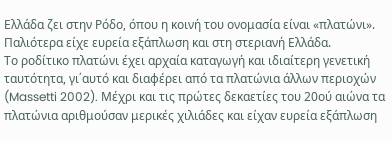Ελλάδα ζει στην Ρόδο, όπου η κοινή του ονομασία είναι «πλατώνι». Παλιότερα είχε ευρεία εξάπλωση και στη στεριανή Ελλάδα.
Το ροδίτικο πλατώνι έχει αρχαία καταγωγή και ιδιαίτερη γενετική ταυτότητα, γι΄αυτό και διαφέρει από τα πλατώνια άλλων περιοχών (Massetti 2002). Μέχρι και τις πρώτες δεκαετίες του 20ού αιώνα τα πλατώνια αριθμούσαν μερικές χιλιάδες και είχαν ευρεία εξάπλωση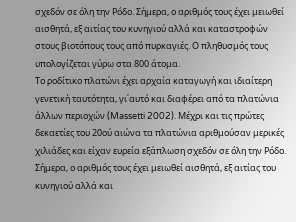σχεδόν σε όλη την Ρόδο. Σήμερα, ο αριθμός τους έχει μειωθεί αισθητά, εξ αιτίας του κυνηγιού αλλά και καταστροφών στους βιοτόπους τους από πυρκαγιές. Ο πληθυσμός τους υπολογίζεται γύρω στα 800 άτομα.
Το ροδίτικο πλατώνι έχει αρχαία καταγωγή και ιδιαίτερη γενετική ταυτότητα, γι΄αυτό και διαφέρει από τα πλατώνια άλλων περιοχών (Massetti 2002). Μέχρι και τις πρώτες δεκαετίες του 20ού αιώνα τα πλατώνια αριθμούσαν μερικές χιλιάδες και είχαν ευρεία εξάπλωση σχεδόν σε όλη την Ρόδο. Σήμερα, ο αριθμός τους έχει μειωθεί αισθητά, εξ αιτίας του κυνηγιού αλλά και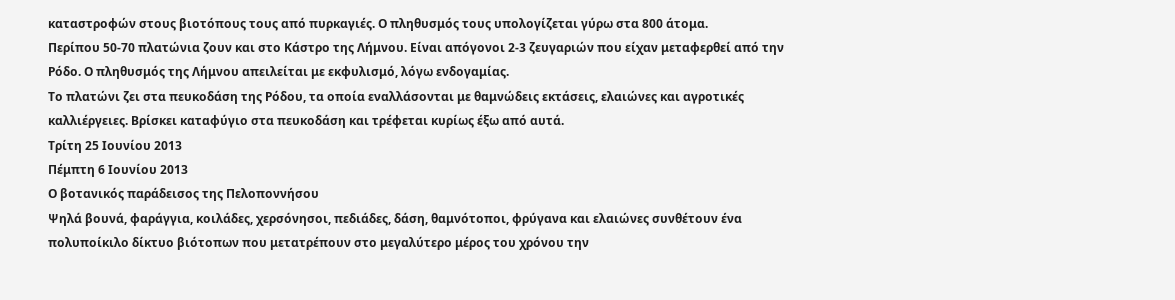καταστροφών στους βιοτόπους τους από πυρκαγιές. Ο πληθυσμός τους υπολογίζεται γύρω στα 800 άτομα.
Περίπου 50-70 πλατώνια ζουν και στο Κάστρο της Λήμνου. Είναι απόγονοι 2-3 ζευγαριών που είχαν μεταφερθεί από την Ρόδο. Ο πληθυσμός της Λήμνου απειλείται με εκφυλισμό, λόγω ενδογαμίας.
Το πλατώνι ζει στα πευκοδάση της Ρόδου, τα οποία εναλλάσονται με θαμνώδεις εκτάσεις, ελαιώνες και αγροτικές καλλιέργειες. Βρίσκει καταφύγιο στα πευκοδάση και τρέφεται κυρίως έξω από αυτά.
Τρίτη 25 Ιουνίου 2013
Πέμπτη 6 Ιουνίου 2013
Ο βοτανικός παράδεισος της Πελοποννήσου
Ψηλά βουνά, φαράγγια, κοιλάδες, χερσόνησοι, πεδιάδες, δάση, θαμνότοποι, φρύγανα και ελαιώνες συνθέτουν ένα πολυποίκιλο δίκτυο βιότοπων που μετατρέπουν στο μεγαλύτερο μέρος του χρόνου την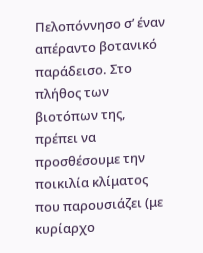Πελοπόννησο σ’ έναν απέραντο βοτανικό παράδεισο. Στο πλήθος των βιοτόπων της, πρέπει να προσθέσουμε την ποικιλία κλίματος που παρουσιάζει (με κυρίαρχο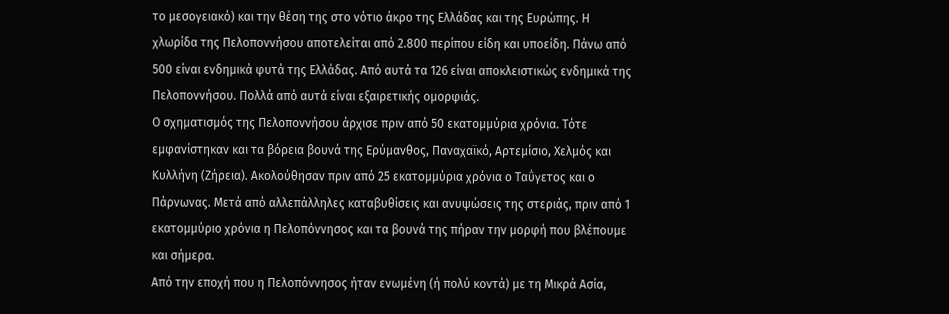το μεσογειακό) και την θέση της στο νότιο άκρο της Ελλάδας και της Ευρώπης. Η χλωρίδα της Πελοποννήσου αποτελείται από 2.800 περίπου είδη και υποείδη. Πάνω από 500 είναι ενδημικά φυτά της Ελλάδας. Από αυτά τα 126 είναι αποκλειστικώς ενδημικά της Πελοποννήσου. Πολλά από αυτά είναι εξαιρετικής ομορφιάς.
Ο σχηματισμός της Πελοποννήσου άρχισε πριν από 50 εκατομμύρια χρόνια. Τότε εμφανίστηκαν και τα βόρεια βουνά της Ερύμανθος, Παναχαϊκό, Αρτεμίσιο, Χελμός και Κυλλήνη (Ζήρεια). Ακολούθησαν πριν από 25 εκατομμύρια χρόνια ο Ταΰγετος και ο Πάρνωνας. Μετά από αλλεπάλληλες καταβυθίσεις και ανυψώσεις της στεριάς, πριν από 1 εκατομμύριο χρόνια η Πελοπόννησος και τα βουνά της πήραν την μορφή που βλέπουμε και σήμερα.
Από την εποχή που η Πελοπόννησος ήταν ενωμένη (ή πολύ κοντά) με τη Μικρά Ασία,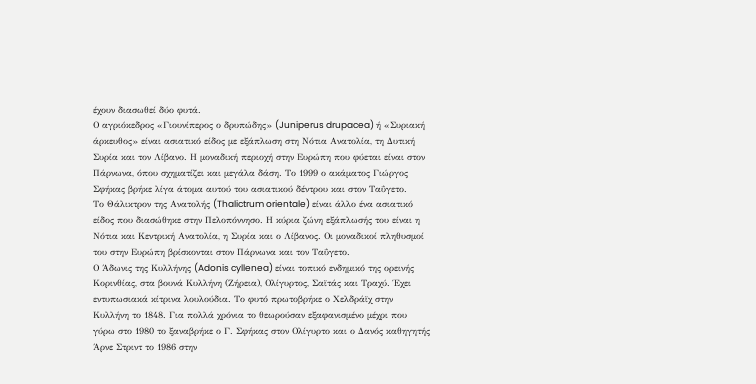έχουν διασωθεί δύο φυτά.
Ο αγριόκεδρος «Γιουνίπερος ο δρυπώδης» (Juniperus drupacea) ή «Συριακή άρκευθος» είναι ασιατικό είδος με εξάπλωση στη Νότια Ανατολία, τη Δυτική Συρία και τον Λίβανο. Η μοναδική περιοχή στην Ευρώπη που φύεται είναι στον Πάρνωνα, όπου σχηματίζει και μεγάλα δάση. Το 1999 ο ακάματος Γιώργος Σφήκας βρήκε λίγα άτομα αυτού του ασιατικού δέντρου και στον Ταΰγετο.
Το Θάλικτρον της Ανατολής (Thalictrum orientale) είναι άλλο ένα ασιατικό είδος που διασώθηκε στην Πελοπόννησο. Η κύρια ζώνη εξάπλωσής του είναι η Νότια και Κεντρική Ανατολία, η Συρία και ο Λίβανος. Οι μοναδικοί πληθυσμοί του στην Ευρώπη βρίσκονται στον Πάρνωνα και τον Ταΰγετο.
Ο Άδωνις της Κυλλήνης (Adonis cyllenea) είναι τοπικό ενδημικό της ορεινής Κορινθίας, στα βουνά Κυλλήνη (Ζήρεια), Ολίγυρτος, Σαϊτάς και Τραχύ. Έχει εντυπωσιακά κίτρινα λουλούδια. Το φυτό πρωτοβρήκε ο Χελδράϊχ στην Κυλλήνη το 1848. Για πολλά χρόνια το θεωρούσαν εξαφανισμένο μέχρι που γύρω στο 1980 το ξαναβρήκε ο Γ. Σφήκας στον Ολίγυρτο και ο Δανός καθηγητής Άρνε Στριντ το 1986 στην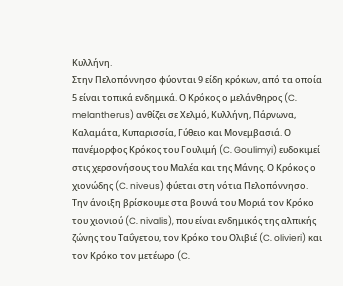Κυλλήνη.
Στην Πελοπόννησο φύονται 9 είδη κρόκων, από τα οποία 5 είναι τοπικά ενδημικά. Ο Κρόκος ο μελάνθηρος (C. melantherus) ανθίζει σε Χελμό, Κυλλήνη, Πάρνωνα, Καλαμάτα, Κυπαρισσία, Γύθειο και Μονεμβασιά. Ο πανέμορφος Κρόκος του Γουλιμή (C. Goulimyi) ευδοκιμεί στις χερσονήσους του Μαλέα και της Μάνης. Ο Κρόκος ο χιονώδης (C. niveus) φύεται στη νότια Πελοπόννησο. Την άνοιξη βρίσκουμε στα βουνά του Μοριά τον Κρόκο του χιονιού (C. nivalis), που είναι ενδημικός της αλπικής ζώνης του Ταΰγετου, τον Κρόκο του Ολιβιέ (C. olivieri) και τον Κρόκο τον μετέωρο (C.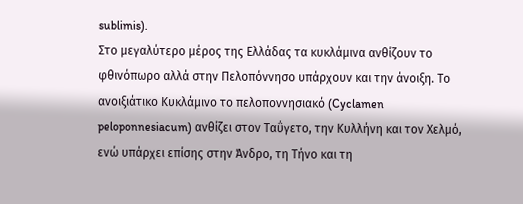sublimis).
Στο μεγαλύτερο μέρος της Ελλάδας τα κυκλάμινα ανθίζουν το φθινόπωρο αλλά στην Πελοπόννησο υπάρχουν και την άνοιξη. Το ανοιξιάτικο Κυκλάμινο το πελοποννησιακό (Cyclamen peloponnesiacum) ανθίζει στον Ταΰγετο, την Κυλλήνη και τον Χελμό, ενώ υπάρχει επίσης στην Άνδρο, τη Τήνο και τη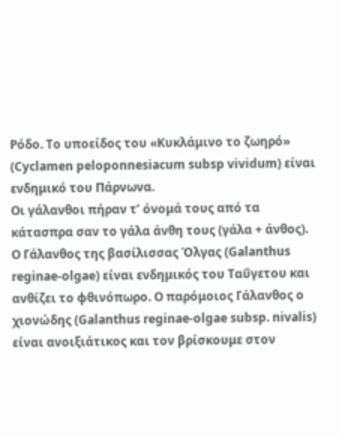Ρόδο. Το υποείδος του «Κυκλάμινο το ζωηρό» (Cyclamen peloponnesiacum subsp vividum) είναι ενδημικό του Πάρνωνα.
Οι γάλανθοι πήραν τ’ όνομά τους από τα κάτασπρα σαν το γάλα άνθη τους (γάλα + άνθος). Ο Γάλανθος της βασίλισσας Όλγας (Galanthus reginae-olgae) είναι ενδημικός του Ταΰγετου και ανθίζει το φθινόπωρο. Ο παρόμοιος Γάλανθος ο χιονώδης (Galanthus reginae-olgae subsp. nivalis) είναι ανοιξιάτικος και τον βρίσκουμε στον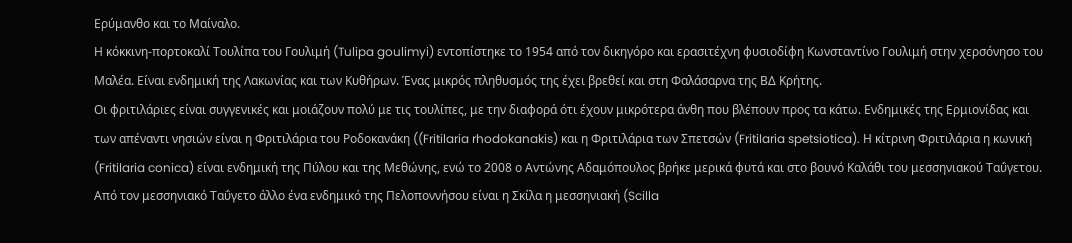Ερύμανθο και το Μαίναλο.
Η κόκκινη-πορτοκαλί Τουλίπα του Γουλιμή (Tulipa goulimyi) εντοπίστηκε το 1954 από τον δικηγόρο και ερασιτέχνη φυσιοδίφη Κωνσταντίνο Γουλιμή στην χερσόνησο του Μαλέα. Είναι ενδημική της Λακωνίας και των Κυθήρων. Ένας μικρός πληθυσμός της έχει βρεθεί και στη Φαλάσαρνα της ΒΔ Κρήτης.
Οι φριτιλάριες είναι συγγενικές και μοιάζουν πολύ με τις τουλίπες, με την διαφορά ότι έχουν μικρότερα άνθη που βλέπουν προς τα κάτω. Ενδημικές της Ερμιονίδας και των απέναντι νησιών είναι η Φριτιλάρια του Ροδοκανάκη ((Fritilaria rhodokanakis) και η Φριτιλάρια των Σπετσών (Fritilaria spetsiotica). Η κίτρινη Φριτιλάρια η κωνική (Fritilaria conica) είναι ενδημική της Πύλου και της Μεθώνης, ενώ το 2008 ο Αντώνης Αδαμόπουλος βρήκε μερικά φυτά και στο βουνό Καλάθι του μεσσηνιακού Ταΰγετου.
Από τον μεσσηνιακό Ταΰγετο άλλο ένα ενδημικό της Πελοποννήσου είναι η Σκίλα η μεσσηνιακή (Scilla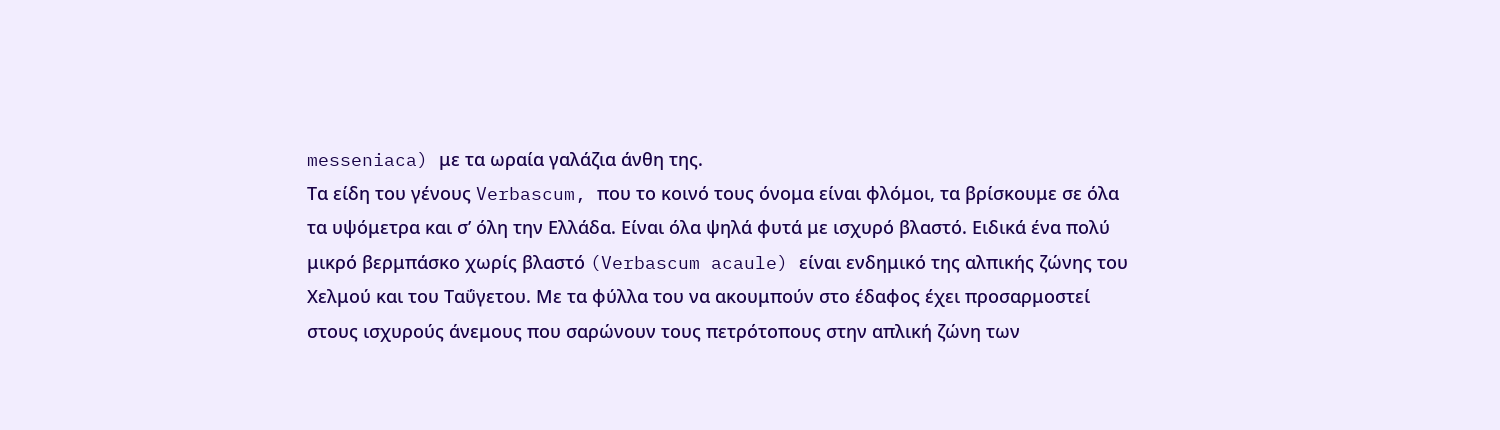messeniaca) με τα ωραία γαλάζια άνθη της.
Τα είδη του γένους Verbascum, που το κοινό τους όνομα είναι φλόμοι, τα βρίσκουμε σε όλα τα υψόμετρα και σ’ όλη την Ελλάδα. Είναι όλα ψηλά φυτά με ισχυρό βλαστό. Ειδικά ένα πολύ μικρό βερμπάσκο χωρίς βλαστό (Verbascum acaule) είναι ενδημικό της αλπικής ζώνης του Χελμού και του Ταΰγετου. Με τα φύλλα του να ακουμπούν στο έδαφος έχει προσαρμοστεί στους ισχυρούς άνεμους που σαρώνουν τους πετρότοπους στην απλική ζώνη των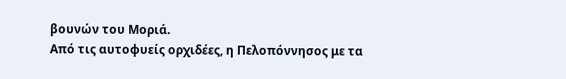βουνών του Μοριά.
Από τις αυτοφυείς ορχιδέες, η Πελοπόννησος με τα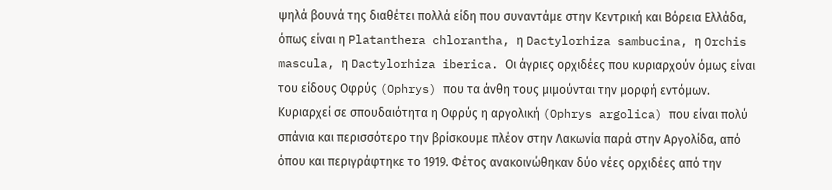ψηλά βουνά της διαθέτει πολλά είδη που συναντάμε στην Κεντρική και Βόρεια Ελλάδα, όπως είναι η Platanthera chlorantha, η Dactylorhiza sambucina, η Orchis mascula, η Dactylorhiza iberica. Οι άγριες ορχιδέες που κυριαρχούν όμως είναι του είδους Οφρύς (Ophrys) που τα άνθη τους μιμούνται την μορφή εντόμων. Κυριαρχεί σε σπουδαιότητα η Οφρύς η αργολική (Ophrys argolica) που είναι πολύ σπάνια και περισσότερο την βρίσκουμε πλέον στην Λακωνία παρά στην Αργολίδα, από όπου και περιγράφτηκε το 1919. Φέτος ανακοινώθηκαν δύο νέες ορχιδέες από την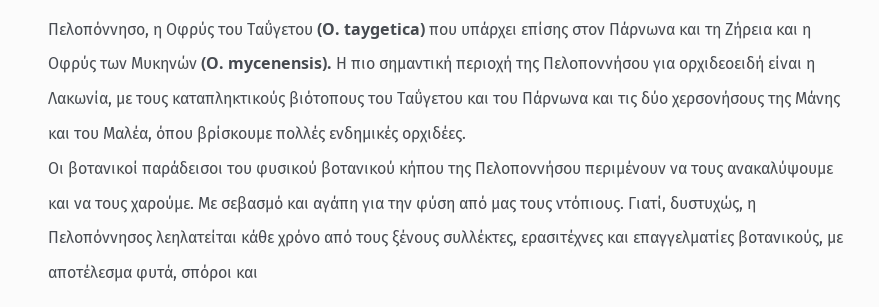Πελοπόννησο, η Οφρύς του Ταΰγετου (O. taygetica) που υπάρχει επίσης στον Πάρνωνα και τη Ζήρεια και η Οφρύς των Μυκηνών (O. mycenensis). Η πιο σημαντική περιοχή της Πελοποννήσου για ορχιδεοειδή είναι η Λακωνία, με τους καταπληκτικούς βιότοπους του Ταΰγετου και του Πάρνωνα και τις δύο χερσονήσους της Μάνης και του Μαλέα, όπου βρίσκουμε πολλές ενδημικές ορχιδέες.
Οι βοτανικοί παράδεισοι του φυσικού βοτανικού κήπου της Πελοποννήσου περιμένουν να τους ανακαλύψουμε και να τους χαρούμε. Με σεβασμό και αγάπη για την φύση από μας τους ντόπιους. Γιατί, δυστυχώς, η Πελοπόννησος λεηλατείται κάθε χρόνο από τους ξένους συλλέκτες, ερασιτέχνες και επαγγελματίες βοτανικούς, με αποτέλεσμα φυτά, σπόροι και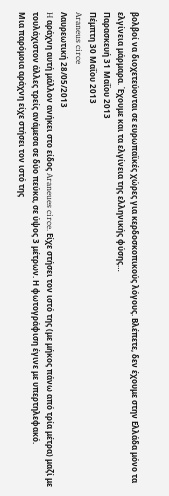βολβοί να διοχετεύονται σε ευρωπαϊκές χώρες για κερδοσκοπικούς λόγους. Βλέπετε, δεν έχουμε στην Ελλάδα μόνο τα ελγίνεια μάρμαρα. Έχουμε και τα ελγίνεια της ελληνικής φύσης…
Παρασκευή 31 Μαΐου 2013
Πέμπτη 30 Μαΐου 2013
Araneus circe
Λαυρεωτική 28/05/2013
H αράχνη αυτή μάλλον ανήκει στο είδος Araneues circe. Είχε στήσει τον ιστό της (με μήκος πάνω από τρία μέτρα) μαζί με τουλάχιστον άλλες τρείς ανάμεσα σε δύο πεύκα, σε ύψος 3 μέτρων. Η φωτογράφιση έγινε με υπερτηλεφακό.
Μια παρόμοια αράχνη είχε στήσει τον ιστό της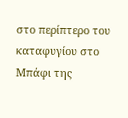στο περίπτερο του καταφυγίου στο Μπάφι της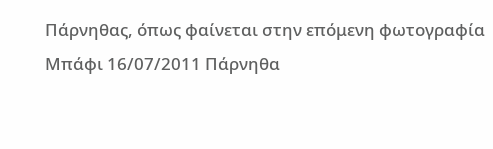Πάρνηθας, όπως φαίνεται στην επόμενη φωτογραφία
Μπάφι 16/07/2011 Πάρνηθα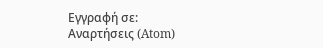Εγγραφή σε:
Αναρτήσεις (Atom)